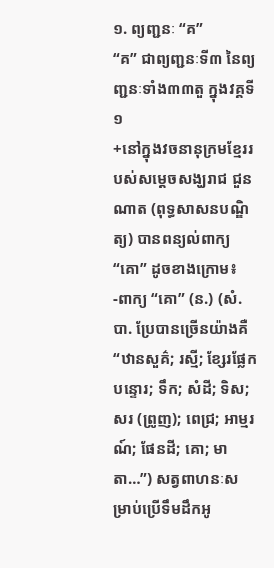១. ព្យញ្ជនៈ “គ”
“គ” ជាព្យញ្ជនៈទី៣ នៃព្យញ្ជនៈទាំង៣៣តួ ក្នុងវគ្គទី១
+នៅក្នុងវចនានុក្រមខ្មែររបស់សម្តេចសង្ឃរាជ ជួន ណាត (ពុទ្ធសាសនបណ្ឌិត្យ) បានពន្យល់ពាក្យ “គោ” ដូចខាងក្រោម៖
-ពាក្យ “គោ” (ន.) (សំ. បា. ប្រែបានច្រើនយ៉ាងគឺ “ឋានសួគ៌; រស្មី; ខ្សែរផ្លែកបន្ទោរ; ទឹក; សំដី; ទិស; សរ (ព្រូញ); ពេជ្រ; អាម្មរណ៍; ផែនដី; គោ; មាតា…”) សត្វពាហនៈសម្រាប់ប្រើទឹមដឹកអូ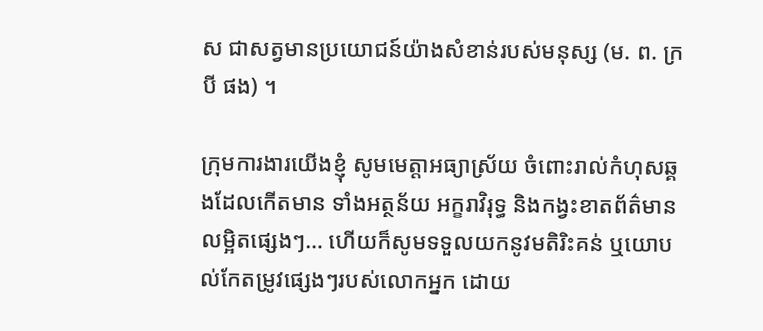ស ជាសត្វមានប្រយោជន៍យ៉ាងសំខាន់របស់មនុស្ស (ម. ព. ក្របី ផង) ។

ក្រុមការងារយើងខ្ញុំ សូមមេត្តាអធ្យាស្រ័យ ចំពោះរាល់កំហុសឆ្គងដែលកើតមាន ទាំងអត្ថន័យ អក្ខរាវិរុទ្ធ និងកង្វះខាតព័ត៌មានលម្អិតផ្សេងៗ… ហើយក៏សូមទទួលយកនូវមតិរិះគន់ ឬយោបល់កែតម្រូវផ្សេងៗរបស់លោកអ្នក ដោយ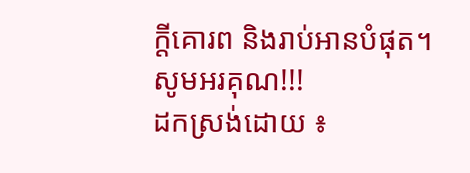ក្តីគោរព និងរាប់អានបំផុត។
សូមអរគុណ!!!
ដកស្រង់ដោយ ៖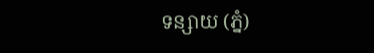ទន្សាយ (ភ្នំ)